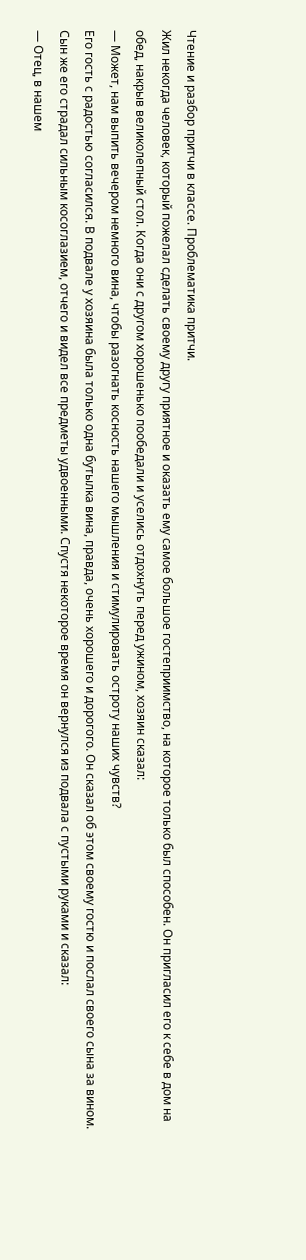Чтение и разбор притчи в классе. Проблематика притчи.
Жил некогда человек, который пожелал сделать своему другу приятное и оказать ему самое большое гостеприимство, на которое только был способен. Он пригласил его к себе в дом на обед, накрыв великолепный стол. Когда они с другом хорошенько пообедали и уселись отдохнуть перед ужином, хозяин сказал:
— Может, нам выпить вечером немного вина, чтобы разогнать косность нашего мышления и стимулировать остроту наших чувств?
Его гость с радостью согласился. В подвале у хозяина была только одна бутылка вина, правда, очень хорошего и дорогого. Он сказал об этом своему гостю и послал своего сына за вином.
Сын же его страдал сильным косоглазием, отчего и видел все предметы удвоенными. Спустя некоторое время он вернулся из подвала с пустыми руками и сказал:
— Отец, в нашем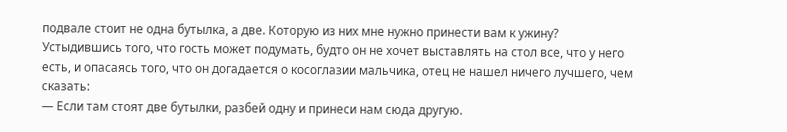подвале стоит не одна бутылка, а две. Которую из них мне нужно принести вам к ужину?
Устыдившись того, что гость может подумать, будто он не хочет выставлять на стол все, что у него есть, и опасаясь того, что он догадается о косоглазии мальчика, отец не нашел ничего лучшего, чем сказать:
— Если там стоят две бутылки, разбей одну и принеси нам сюда другую.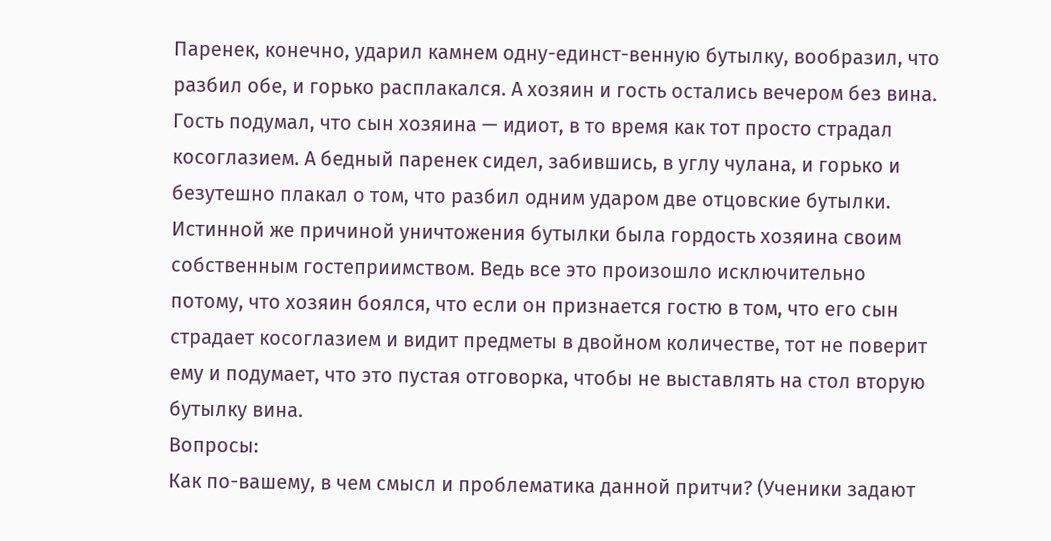Паренек, конечно, ударил камнем одну-единст-венную бутылку, вообразил, что разбил обе, и горько расплакался. А хозяин и гость остались вечером без вина.
Гость подумал, что сын хозяина — идиот, в то время как тот просто страдал косоглазием. А бедный паренек сидел, забившись, в углу чулана, и горько и безутешно плакал о том, что разбил одним ударом две отцовские бутылки.
Истинной же причиной уничтожения бутылки была гордость хозяина своим собственным гостеприимством. Ведь все это произошло исключительно потому, что хозяин боялся, что если он признается гостю в том, что его сын страдает косоглазием и видит предметы в двойном количестве, тот не поверит ему и подумает, что это пустая отговорка, чтобы не выставлять на стол вторую бутылку вина.
Вопросы:
Как по-вашему, в чем смысл и проблематика данной притчи? (Ученики задают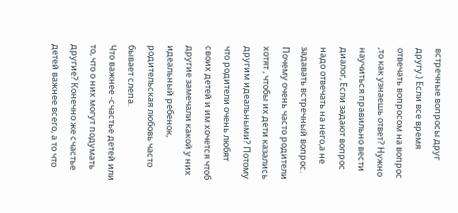встречные вопросы друг другу.) Если все время отвечать вопросом на вопрос ,то как узнаешь ответ? Нужно научиться правильно вести диалог, Если задают вопрос надо отвечать на него,а не задавать встречный вопрос.
Почему очень часто родители хотят , чтобы их дети казались другим идеальными? Потому что родители очень любят своих детей и им хочется чтоб другие замечали какой у них идеальный ребенок, родительская любовь часто бывает слепа.
Что важнее -счастье детей или то, что о них могут подумать другие? Конечно же счастье детей важнее всего, а то что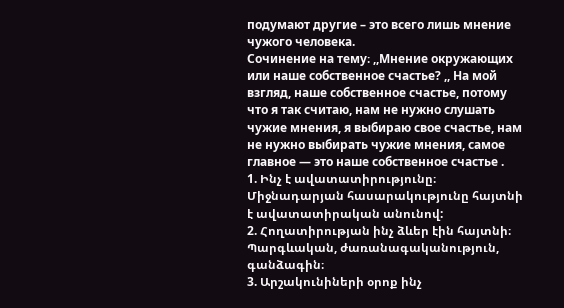подумают другие – это всего лишь мнение чужого человека.
Сочинение на тему։ ,,Мнение окружающих или наше собственное счастье? ,, На мой взгляд, наше собственное счастье, потому что я так считаю, нам не нужно слушать чужие мнения, я выбираю свое счастье, нам не нужно выбирать чужие мнения, самое главное — это наше собственное счастье .
1. Ինչ է ավատատիրությունը։ Միջնադարյան հասարակությունը հայտնի է ավատատիրական անունով:
2. Հողատիրության ինչ ձևեր էին հայտնի։ Պարգևական, ժառանագականություն, գանձագին։
3. Արշակունիների օրոք ինչ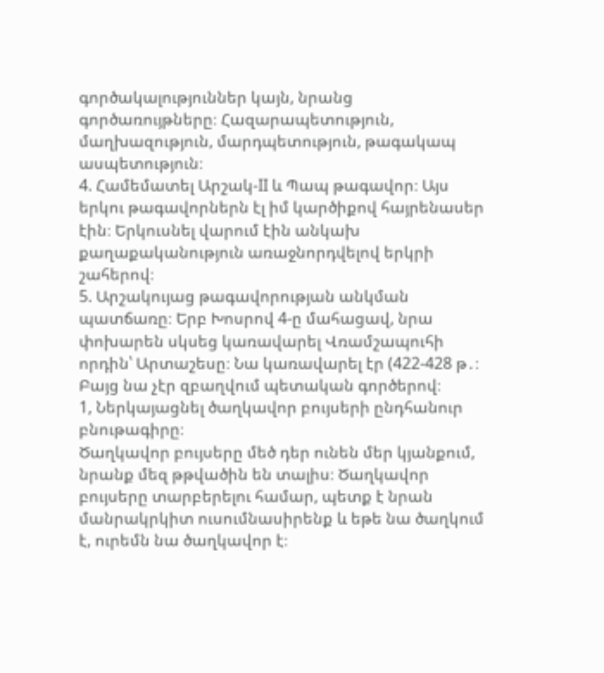գործակալություններ կայն, նրանց գործառույթները։ Հազարապետություն, մաղխազություն, մարդպետություն, թագակապ ասպետություն։
4. Համեմատել Արշակ-II և Պապ թագավոր։ Այս երկու թագավորներն էլ իմ կարծիքով հայրենասեր էին։ Երկուսնել վարում էին անկախ քաղաքականություն առաջնորդվելով երկրի շահերով։
5. Արշակույաց թագավորության անկման պատճառը։ Երբ Խոսրով 4-ը մահացավ, նրա փոխարեն սկսեց կառավարել Վռամշապուհի որդին՝ Արտաշեսը։ Նա կառավարել էր (422-428 թ․։ Բայց նա չէր զբաղվում պետական գործերով։
1, Ներկայացնել ծաղկավոր բույսերի ընդհանուր բնութագիրը։
Ծաղկավոր բույսերը մեծ դեր ունեն մեր կյանքում, նրանք մեզ թթվածին են տալիս։ Ծաղկավոր բույսերը տարբերելու համար, պետք է նրան մանրակրկիտ ուսումնասիրենք և եթե նա ծաղկում է, ուրեմն նա ծաղկավոր է։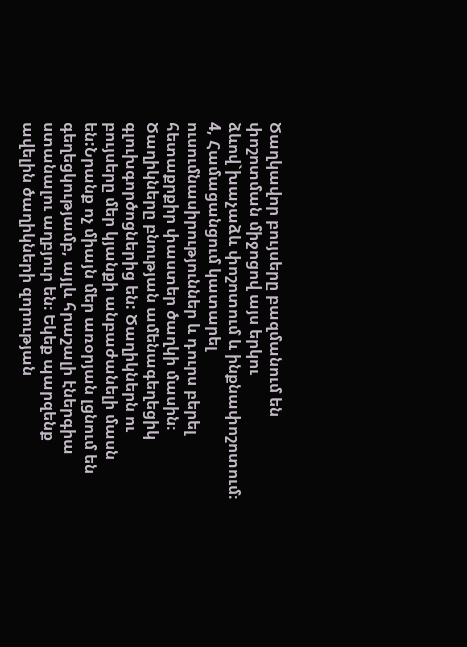Ծաղկավոր բույսերը բազմանում են փոշոտման միջոցով այս երկու ձևով`խաչաձև փոշոտում և ինքնափոշոտում։
4, Համացանցում կատարել ուսումնասիրություններ և դուրս բերել հետաքրքիր փաստեր ծաղկի մասին։
Ծաղիկները բնության ամենագեղեցիկ գլուխգործոցներից են: Ծաղիկներն ու բույսերը մեր կյանքի անբաժանելի մասն են:Նրանք ոչ միայն մեր առօրյան լցնում են գեղեցկությամբ, այլև հրաշալի էներգիա ստանալու աղբյուր են։ Եկեք պարզենք ավելին ծաղիկների զորության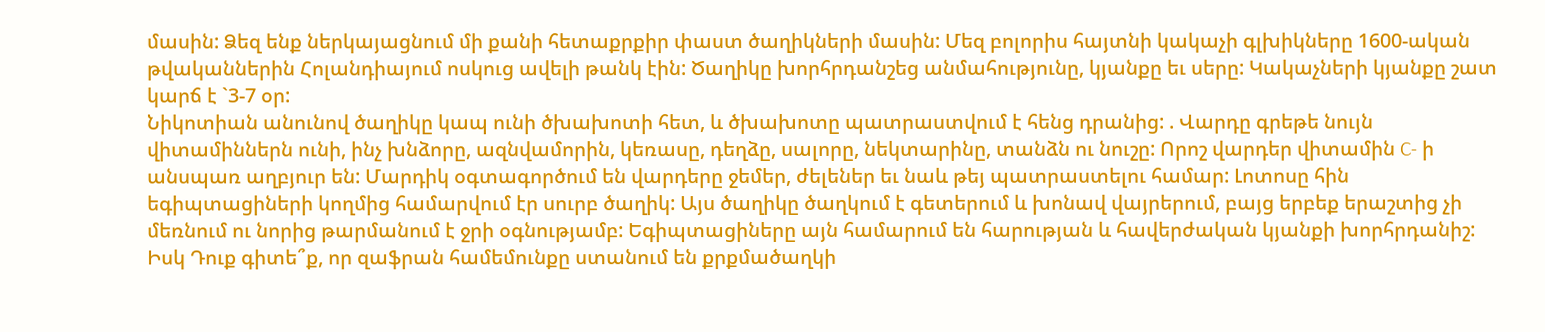մասին: Ձեզ ենք ներկայացնում մի քանի հետաքրքիր փաստ ծաղիկների մասին: Մեզ բոլորիս հայտնի կակաչի գլխիկները 1600-ական թվականներին Հոլանդիայում ոսկուց ավելի թանկ էին: Ծաղիկը խորհրդանշեց անմահությունը, կյանքը եւ սերը: Կակաչների կյանքը շատ կարճ է `3-7 օր:
Նիկոտիան անունով ծաղիկը կապ ունի ծխախոտի հետ, և ծխախոտը պատրաստվում է հենց դրանից: . Վարդը գրեթե նույն վիտամիններն ունի, ինչ խնձորը, ազնվամորին, կեռասը, դեղձը, սալորը, նեկտարինը, տանձն ու նուշը: Որոշ վարդեր վիտամին C- ի անսպառ աղբյուր են: Մարդիկ օգտագործում են վարդերը ջեմեր, ժելեներ եւ նաև թեյ պատրաստելու համար: Լոտոսը հին եգիպտացիների կողմից համարվում էր սուրբ ծաղիկ: Այս ծաղիկը ծաղկում է գետերում և խոնավ վայրերում, բայց երբեք երաշտից չի մեռնում ու նորից թարմանում է ջրի օգնությամբ: Եգիպտացիները այն համարում են հարության և հավերժական կյանքի խորհրդանիշ: Իսկ Դուք գիտե՞ք, որ զաֆրան համեմունքը ստանում են քրքմածաղկի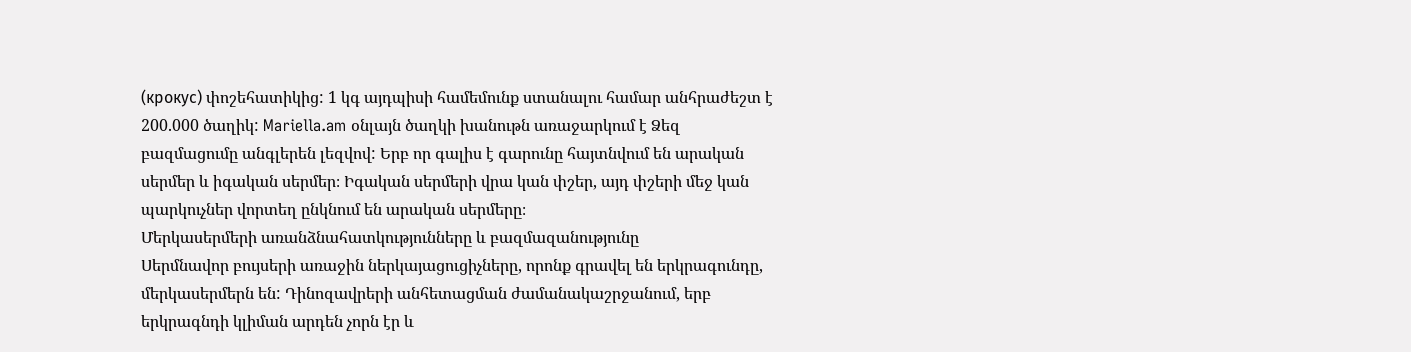(крокус) փոշեհատիկից: 1 կգ այդպիսի համեմունք ստանալու համար անհրաժեշտ է 200.000 ծաղիկ: Mariella.am օնլայն ծաղկի խանութն առաջարկում է Ձեզ
բազմացումը անգլերեն լեզվով: Երբ որ գալիս է գարունը հայտնվում են արական սերմեր և իգական սերմեր։ Իգական սերմերի վրա կան փշեր, այդ փշերի մեջ կան պարկուչներ վորտեղ ընկնում են արական սերմերը։
Մերկասերմերի առանձնահատկությունները և բազմազանությունը
Սերմնավոր բույսերի առաջին ներկայացուցիչները, որոնք գրավել են երկրագունդը, մերկասերմերն են: Դինոզավրերի անհետացման ժամանակաշրջանում, երբ երկրագնդի կլիման արդեն չորն էր և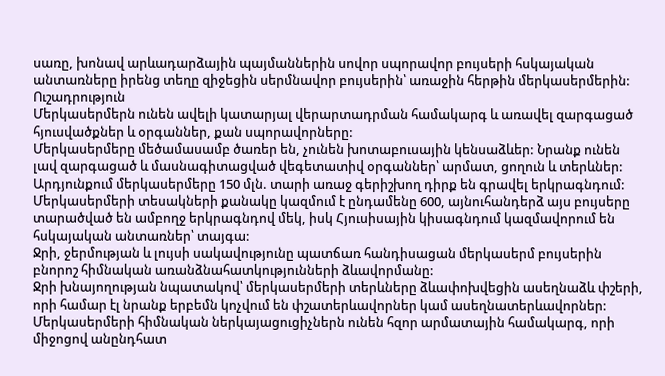սառը, խոնավ արևադարձային պայմաններին սովոր սպորավոր բույսերի հսկայական անտառները իրենց տեղը զիջեցին սերմնավոր բույսերին՝ առաջին հերթին մերկասերմերին:
Ուշադրություն
Մերկասերմերն ունեն ավելի կատարյալ վերարտադրման համակարգ և առավել զարգացած հյուսվածքներ և օրգաններ, քան սպորավորները:
Մերկասերմերը մեծամասամբ ծառեր են, չունեն խոտաբուսային կենսաձևեր: Նրանք ունեն լավ զարգացած և մասնագիտացված վեգետատիվ օրգաններ՝ արմատ, ցողուն և տերևներ:
Արդյունքում մերկասերմերը 150 մլն. տարի առաջ գերիշխող դիրք են գրավել երկրագնդում: Մերկասերմերի տեսակների քանակը կազմում է ընդամենը 600, այնուհանդերձ այս բույսերը տարածված են ամբողջ երկրագնդով մեկ, իսկ Հյուսիսային կիսագնդում կազմավորում են հսկայական անտառներ՝ տայգա:
Ջրի, ջերմության և լույսի սակավությունը պատճառ հանդիսացան մերկասերմ բույսերին բնորոշ հիմնական առանձնահատկությունների ձևավորմանը:
Ջրի խնայողության նպատակով՝ մերկասերմերի տերևները ձևափոխվեցին ասեղնաձև փշերի, որի համար էլ նրանք երբեմն կոչվում են փշատերևավորներ կամ ասեղնատերևավորներ:
Մերկասերմերի հիմնական ներկայացուցիչներն ունեն հզոր արմատային համակարգ, որի միջոցով անընդհատ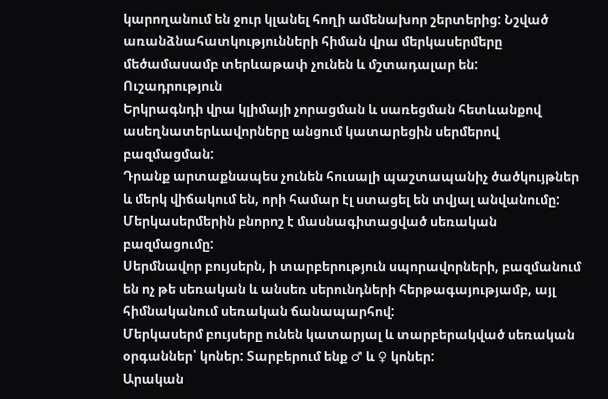կարողանում են ջուր կլանել հողի ամենախոր շերտերից: Նշված առանձնահատկությունների հիման վրա մերկասերմերը մեծամասամբ տերևաթափ չունեն և մշտադալար են:
Ուշադրություն
Երկրագնդի վրա կլիմայի չորացման և սառեցման հետևանքով ասեղնատերևավորները անցում կատարեցին սերմերով բազմացման:
Դրանք արտաքնապես չունեն հուսալի պաշտապանիչ ծածկույթներ և մերկ վիճակում են, որի համար էլ ստացել են տվյալ անվանումը:
Մերկասերմերին բնորոշ է մասնագիտացված սեռական բազմացումը:
Սերմնավոր բույսերն, ի տարբերություն սպորավորների, բազմանում են ոչ թե սեռական և անսեռ սերունդների հերթագայությամբ, այլ հիմնականում սեռական ճանապարհով:
Մերկասերմ բույսերը ունեն կատարյալ և տարբերակված սեռական օրգաններ՝ կոներ: Տարբերում ենք ♂ և ♀ կոներ:
Արական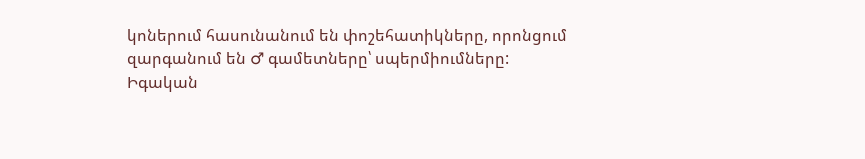կոներում հասունանում են փոշեհատիկները, որոնցում զարգանում են ♂ գամետները՝ սպերմիումները:
Իգական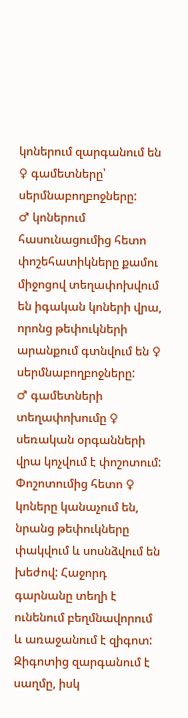կոներում զարգանում են ♀ գամետները՝ սերմնաբողբոջները:
♂ կոներում հասունացումից հետո փոշեհատիկները քամու միջոցով տեղափոխվում են իգական կոների վրա, որոնց թեփուկների արանքում գտնվում են ♀ սերմնաբողբոջները:
♂ գամետների տեղափոխումը ♀ սեռական օրգանների վրա կոչվում է փոշոտում:
Փոշոտումից հետո ♀ կոները կանաչում են, նրանց թեփուկները փակվում և սոսնձվում են խեժով: Հաջորդ գարնանը տեղի է ունենում բեղմնավորում և առաջանում է զիգոտ:
Զիգոտից զարգանում է սաղմը, իսկ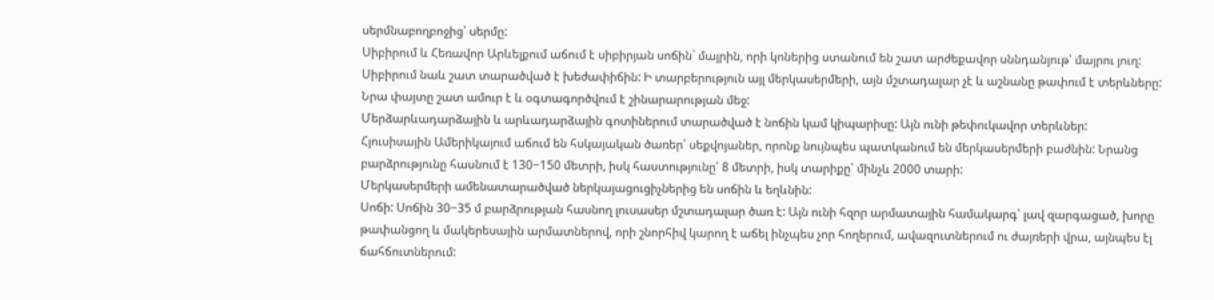սերմնաբողբոջից՝ սերմը:
Սիբիրում և Հեռավոր Արևելքում աճում է սիբիրյան սոճին` մայրին, որի կոներից ստանում են շատ արժեքավոր սննդանյութ՝ մայրու յուղ:
Սիբիրում նաև շատ տարածված է խեժափիճին: Ի տարբերություն այլ մերկասերմերի, այն մշտադալար չէ և աշնանը թափում է տերևները: Նրա փայտը շատ ամուր է և օգտագործվում է շինարարության մեջ:
Մերձարևադարձային և արևադարձային գոտիներում տարածված է նոճին կամ կիպարիսը: Այն ունի թեփուկավոր տերևներ:
Հյուսիսային Ամերիկայում աճում են հսկայական ծառեր՝ սեքվոյաներ, որոնք նույնպես պատկանում են մերկասերմերի բաժնին: Նրանց բարձրությունը հասնում է 130−150 մետրի, իսկ հաստությունը՝ 8 մետրի, իսկ տարիքը՝ մինչև 2000 տարի:
Մերկասերմերի ամենատարածված ներկայացուցիչներից են սոճին և եղևնին:
Սոճի: Սոճին 30−35 մ բարձրության հասնող լուսասեր մշտադալար ծառ է: Այն ունի հզոր արմատային համակարգ՝ լավ զարգացած, խորը թափանցող և մակերեսային արմատներով, որի շնորհիվ կարող է աճել ինչպես չոր հողերում, ավազուտներում ու ժայռերի վրա, այնպես էլ ճահճուտներում: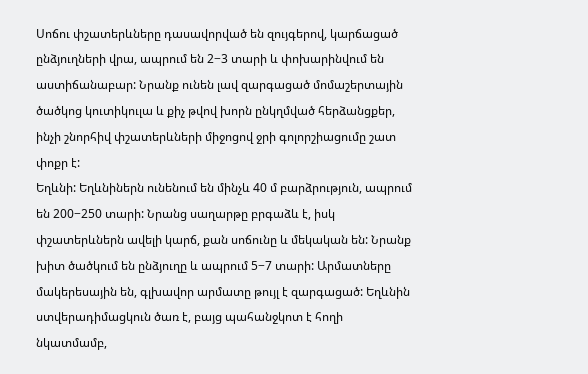Սոճու փշատերևները դասավորված են զույգերով, կարճացած ընձյուղների վրա, ապրում են 2−3 տարի և փոխարինվում են աստիճանաբար: Նրանք ունեն լավ զարգացած մոմաշերտային ծածկոց կուտիկուլա և քիչ թվով խորն ընկղմված հերձանցքեր, ինչի շնորհիվ փշատերևների միջոցով ջրի գոլորշիացումը շատ փոքր է:
Եղևնի: Եղևնիներն ունենում են մինչև 40 մ բարձրություն, ապրում են 200−250 տարի: Նրանց սաղարթը բրգաձև է, իսկ փշատերևներն ավելի կարճ, քան սոճունը և մեկական են: Նրանք խիտ ծածկում են ընձյուղը և ապրում 5−7 տարի: Արմատները մակերեսային են, գլխավոր արմատը թույլ է զարգացած: Եղևնին ստվերադիմացկուն ծառ է, բայց պահանջկոտ է հողի նկատմամբ,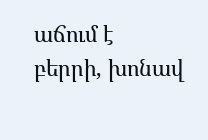աճում է բերրի, խոնավ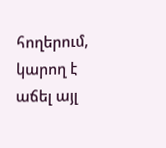հողերում, կարող է աճել այլ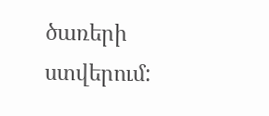ծառերի ստվերում: